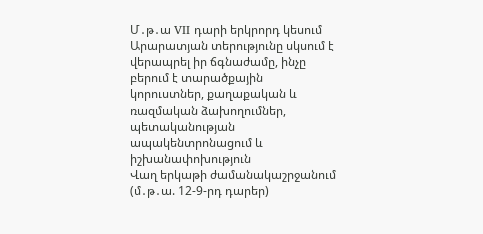Մ․թ․ա VII դարի երկրորդ կեսում Արարատյան տերությունը սկսում է վերապրել իր ճգնաժամը, ինչը բերում է տարածքային կորուստներ, քաղաքական և ռազմական ձախողումներ, պետականության ապակենտրոնացում և իշխանափոխություն
Վաղ երկաթի ժամանակաշրջանում (մ․թ․ա. 12-9-րդ դարեր)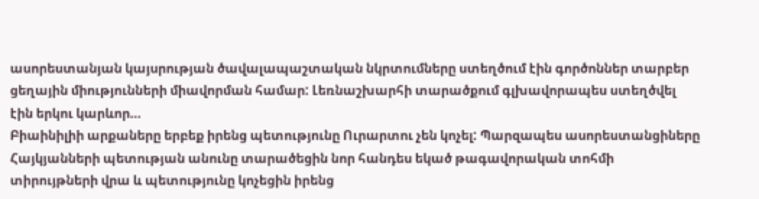ասորեստանյան կայսրության ծավալապաշտական նկրտումները ստեղծում էին գործոններ տարբեր ցեղային միությունների միավորման համար: Լեռնաշխարհի տարածքում գլխավորապես ստեղծվել էին երկու կարևոր…
Բիաինիլիի արքաները երբեք իրենց պետությունը Ուրարտու չեն կոչել: Պարզապես ասորեստանցիները Հայկյանների պետության անունը տարածեցին նոր հանդես եկած թագավորական տոհմի տիրույթների վրա և պետությունը կոչեցին իրենց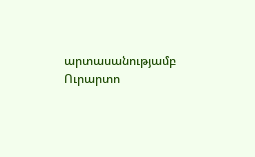արտասանությամբ Ուրարտո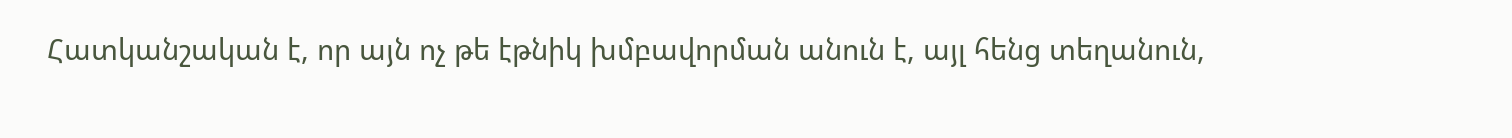Հատկանշական է, որ այն ոչ թե էթնիկ խմբավորման անուն է, այլ հենց տեղանուն,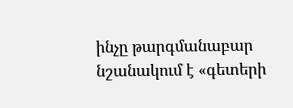ինչը թարգմանաբար նշանակում է «գետերի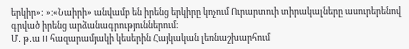երկիր»: »։«Նաիրի» անվամբ են իրենց երկիրը կոչում Ուրարտուի տիրակալները ասուրերենով գրված իրենց արձանագրություններում։
Մ․ թ․ա II հազարամյակի կեսերին Հայկական լեռնաշխարհում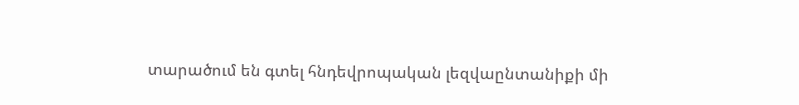տարածում են գտել հնդեվրոպական լեզվաընտանիքի մի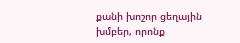քանի խոշոր ցեղային խմբեր, որոնք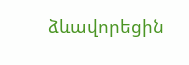ձևավորեցին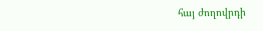հայ ժողովրդի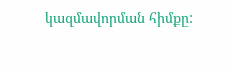կազմավորման հիմքը: